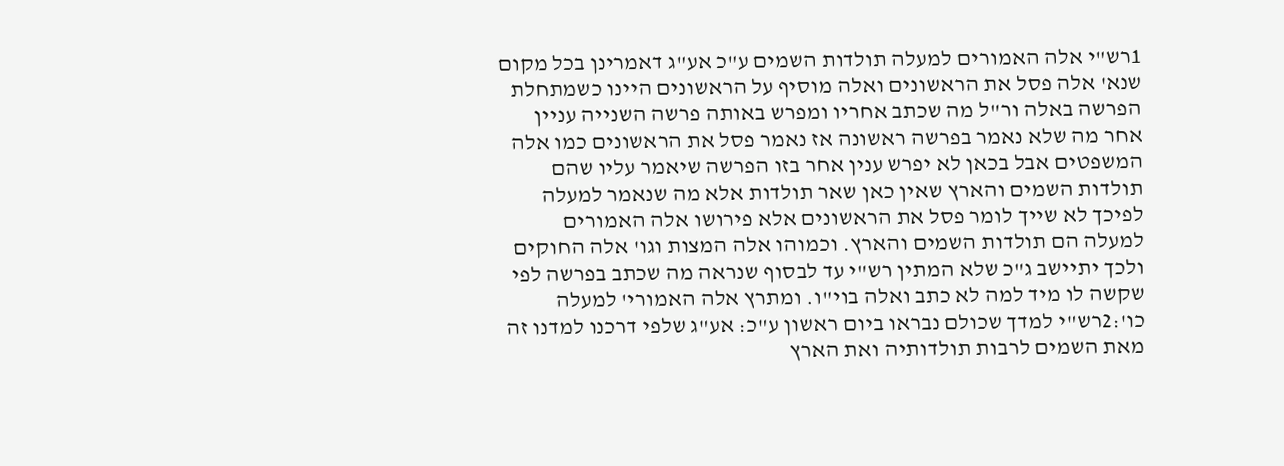1רש"י אלה האמורים למעלה תולדות השמים ע"כ אע"ג דאמרינן בכל מקום שנא' אלה פסל את הראשונים ואלה מוסיף על הראשונים היינו כשמתחלת הפרשה באלה ור"ל מה שכתב אחריו ומפרש באותה פרשה השנייה עניין אחר מה שלא נאמר בפרשה ראשונה אז נאמר פסל את הראשונים כמו אלה המשפטים אבל בכאן לא יפרש ענין אחר בזו הפרשה שיאמר עליו שהם תולדות השמים והארץ שאין כאן שאר תולדות אלא מה שנאמר למעלה לפיכך לא שייך לומר פסל את הראשונים אלא פירושו אלה האמורים למעלה הם תולדות השמים והארץ. וכמוהו אלה המצות וגו' אלה החוקים ולכך יתיישב ג"כ שלא המתין רש"י עד לבסוף שנראה מה שכתב בפרשה לפי שקשה לו מיד למה לא כתב ואלה בוי"ו. ומתרץ אלה האמורי' למעלה כו':2רש"י למדך שכולם נבראו ביום ראשון ע"כ: אע"ג שלפי דרכנו למדנו זה מאת השמים לרבות תולדותיה ואת הארץ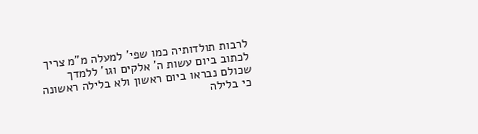לרבות תולדותיה כמו שפי' למעלה מ"מ צריך לכתוב ביום עשות ה' אלקים וגו' ללמדך שכולם נבראו ביום ראשון ולא בלילה ראשונה כי בלילה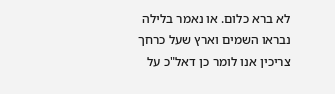לא ברא כלום. או נאמר בלילה נבראו השמים וארץ שעל כרחך צריכין אנו לומר כן דאל"כ על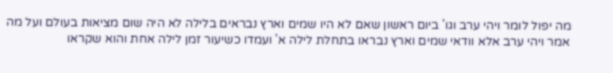מה יפול לומר ויהי ערב וגו' ביום ראשון שאם לא היו שמים וארץ נבראים בלילה לא היה שום מציאות בעולם ועל מה אמר ויהי ערב אלא וודאי שמים וארץ נבראו בתחלת לילה א' ועמדו כשיעור זמן לילה אחת והוא שקראו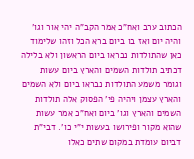הכתוב ערב ואח"כ אמר הקב"ה יהי אור וגו' והיה יום ואז בו ביום ברא הכל וזהו שלימוד כאן שהתולדות נבראו ביום הראשון ולא בלילה דכתיב תולדות השמים והארץ ביום עשות וגומר משמע התולדות נבראו ביום ולא השמים והארץ עצמן ויהיה פי' הפסוק אלה תולדות השמים והארץ וגו' ביום ואח"כ אמר עשות שהוא מקור ופירושו בעשות י"י כו'. דבי"ת דביום עומדת במקום שתים כאלו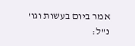אמר ביום בעשות וגו' נ"ל: